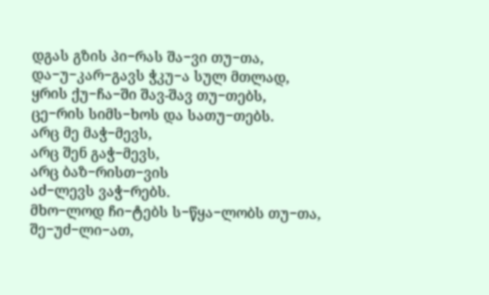დგას გზის პი−რას შა−ვი თუ−თა,
და−უ−კარ−გავს ჭკუ−ა სულ მთლად,
ყრის ქუ−ჩა−ში შავ-შავ თუ−თებს,
ცე−რის სიმს−ხოს და სათუ−თებს.
არც მე მაჭ−მევს,
არც შენ გაჭ−მევს,
არც ბაზ−რისთ−ვის
აძ−ლევს ვაჭ−რებს.
მხო−ლოდ ჩი−ტებს ს−წყა−ლობს თუ−თა,
შე−უძ−ლი−ათ,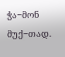ჭა−მონ მუქ−თად.